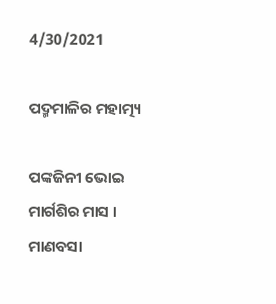4/30/2021

ପଦ୍ମମାଳିର ମହାତ୍ମ୍ୟ

ପଙ୍କଜିନୀ ଭୋଇ
ମାର୍ଗଶିର ମାସ । ମାଣବସା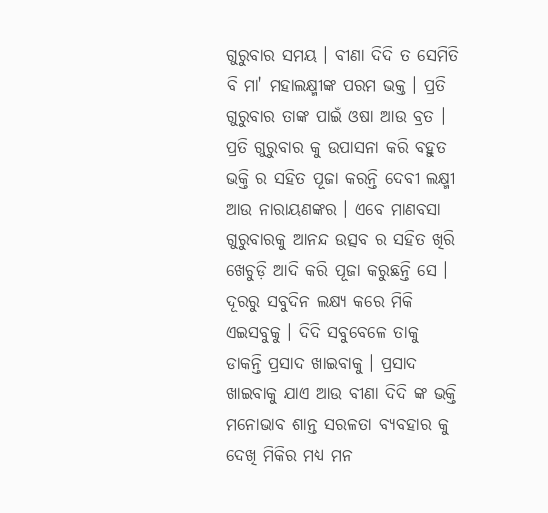ଗୁରୁବାର ସମୟ । ବୀଣା ଦିଦି ତ ସେମିତି ବି ମା' ମହାଲକ୍ଷ୍ମୀଙ୍କ ପରମ ଭକ୍ତ । ପ୍ରତି ଗୁରୁବାର ତାଙ୍କ ପାଇଁ ଓଷା ଆଉ ବ୍ରତ । ପ୍ରତି ଗୁରୁବାର କୁ ଉପାସନା କରି ବହୁତ ଭକ୍ତି ର ସହିତ ପୂଜା କରନ୍ତି ଦେବୀ ଲକ୍ଷ୍ମୀ ଆଉ ନାରାୟଣଙ୍କର । ଏବେ ମାଣବସା ଗୁରୁବାରକୁ ଆନନ୍ଦ ଉତ୍ସବ ର ସହିତ ଖିରି ଖେଚୁଡ଼ି ଆଦି କରି ପୂଜା କରୁଛନ୍ତି ସେ । ଦୂରରୁ ସବୁଦିନ ଲକ୍ଷ୍ୟ କରେ ମିକି ଏଇସବୁକୁ । ଦିଦି ସବୁବେଳେ ତାକୁ ଡାକନ୍ତି ପ୍ରସାଦ ଖାଇବାକୁ । ପ୍ରସାଦ ଖାଇବାକୁ ଯାଏ ଆଉ ବୀଣା ଦିଦି ଙ୍କ ଭକ୍ତି ମନୋଭାବ ଶାନ୍ତ ସରଳତା ବ୍ୟବହାର କୁ ଦେଖି ମିକିର ମଧ୍ୟ ମନ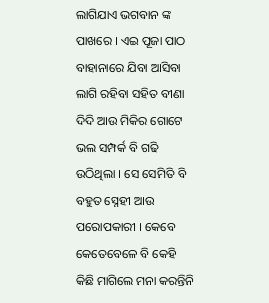ଲାଗିଯାଏ ଭଗବାନ ଙ୍କ ପାଖରେ । ଏଇ ପୂଜା ପାଠ ବାହାନାରେ ଯିବା ଆସିବା ଲାଗି ରହିବା ସହିତ ବୀଣା ଦିଦି ଆଉ ମିକିର ଗୋଟେ ଭଲ ସମ୍ପର୍କ ବି ଗଢି ଉଠିଥିଲା । ସେ ସେମିତି ବି ବହୁତ ସ୍ନେହୀ ଆଉ ପରୋପକାରୀ । କେବେ କେତେବେଳେ ବି କେହି କିଛି ମାଗିଲେ ମନା କରନ୍ତିନି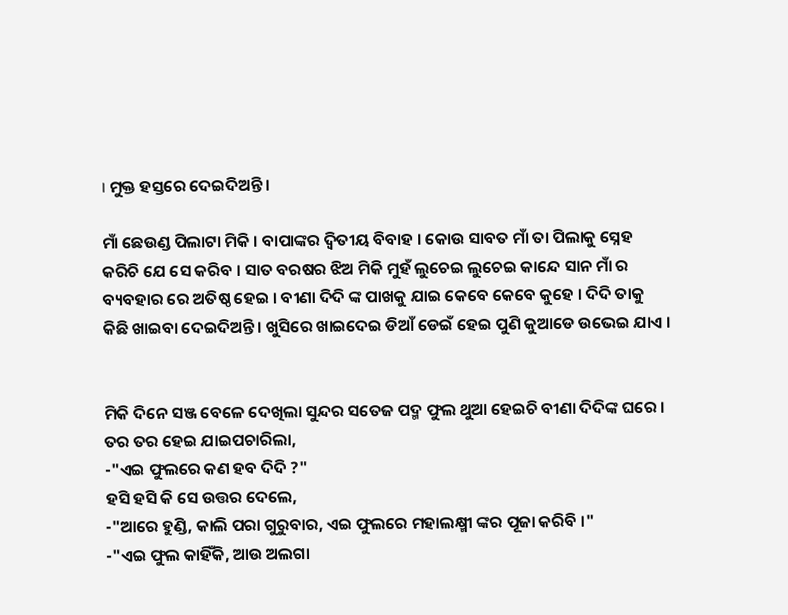। ମୁକ୍ତ ହସ୍ତରେ ଦେଇଦିଅନ୍ତି ।

ମାଁ ଛେଉଣ୍ଡ ପିଲାଟା ମିକି । ବାପାଙ୍କର ଦ୍ଵିତୀୟ ବିବାହ । କୋଉ ସାବତ ମାଁ ତା ପିଲାକୁ ସ୍ନେହ କରିଚି ଯେ ସେ କରିବ । ସାତ ବରଷର ଝିଅ ମିକି ମୁହଁ ଲୁଚେଇ ଲୁଚେଇ କାନ୍ଦେ ସାନ ମାଁ ର ବ୍ୟବହାର ରେ ଅତିଷ୍ଠ ହେଇ । ବୀଣା ଦିଦି ଙ୍କ ପାଖକୁ ଯାଇ କେବେ କେବେ କୁହେ । ଦିଦି ତାକୁ କିଛି ଖାଇବା ଦେଇଦିଅନ୍ତି । ଖୁସିରେ ଖାଇଦେଇ ଡିଆଁ ଡେଇଁ ହେଇ ପୁଣି କୁଆଡେ ଉଭେଇ ଯାଏ ।


ମିକି ଦିନେ ସଞ୍ଜ ବେଳେ ଦେଖିଲା ସୁନ୍ଦର ସତେଜ ପଦ୍ମ ଫୁଲ ଥୁଆ ହେଇଚି ବୀଣା ଦିଦିଙ୍କ ଘରେ । ତର ତର ହେଇ ଯାଇପଚାରିଲା,
-"ଏଇ ଫୁଲରେ କଣ ହବ ଦିଦି ?"
ହସି ହସି କି ସେ ଉତ୍ତର ଦେଲେ,
-"ଆରେ ହୁଣ୍ଡି, କାଲି ପରା ଗୁରୁବାର, ଏଇ ଫୁଲରେ ମହାଲକ୍ଷ୍ମୀ ଙ୍କର ପୂଜା କରିବି ।"
-"ଏଇ ଫୁଲ କାହିଁକି, ଆଉ ଅଲଗା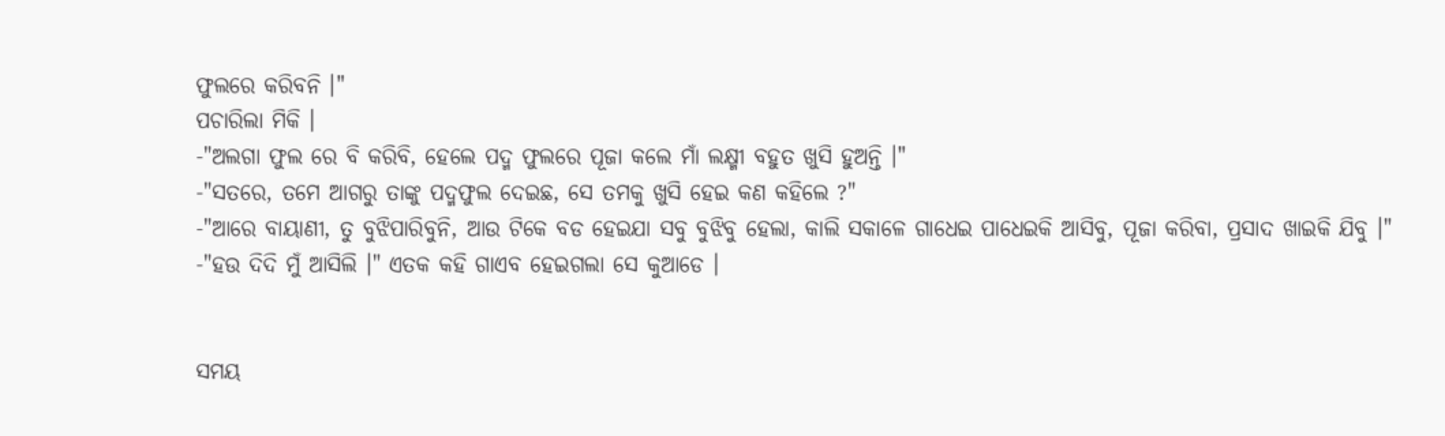ଫୁଲରେ କରିବନି ।"
ପଚାରିଲା ମିକି ।
-"ଅଲଗା ଫୁଲ ରେ ବି କରିବି, ହେଲେ ପଦ୍ମ ଫୁଲରେ ପୂଜା କଲେ ମାଁ ଲକ୍ଷ୍ମୀ ବହୁତ ଖୁସି ହୁଅନ୍ତି ।"
-"ସତରେ, ତମେ ଆଗରୁ ତାଙ୍କୁ ପଦ୍ମଫୁଲ ଦେଇଛ, ସେ ତମକୁ ଖୁସି ହେଇ କଣ କହିଲେ ?"
-"ଆରେ ବାୟାଣୀ, ତୁ ବୁଝିପାରିବୁନି, ଆଉ ଟିକେ ବଡ ହେଇଯା ସବୁ ବୁଝିବୁ ହେଲା, କାଲି ସକାଳେ ଗାଧେଇ ପାଧେଇକି ଆସିବୁ, ପୂଜା କରିବା, ପ୍ରସାଦ ଖାଇକି ଯିବୁ ।"
-"ହଉ ଦିଦି ମୁଁ ଆସିଲି ।" ଏତକ କହି ଗାଏବ ହେଇଗଲା ସେ କୁଆଡେ ।


ସମୟ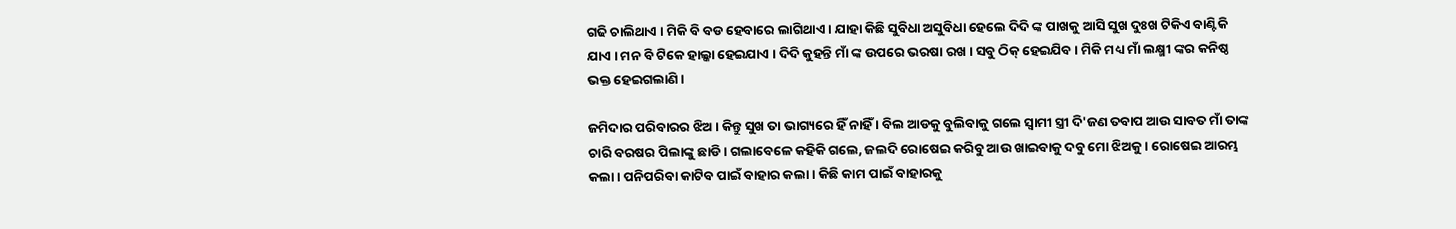ଗଢି ଚାଲିଥାଏ । ମିକି ବି ବଡ ହେବାରେ ଲାଗିଥାଏ । ଯାହା କିଛି ସୁବିଧା ଅସୁବିଧା ହେଲେ ଦିଦି ଙ୍କ ପାଖକୁ ଆସି ସୁଖ ଦୁଃଖ ଟିକିଏ ବାଣ୍ଟିକି ଯାଏ । ମନ ବି ଟିକେ ହାଲ୍କା ହେଇଯାଏ । ଦିଦି କୁହନ୍ତି ମାଁ ଙ୍କ ଉପରେ ଭରଷା ରଖ । ସବୁ ଠିକ୍ ହେଇଯିବ । ମିକି ମଧ୍ୟ ମାଁ ଲକ୍ଷ୍ମୀ ଙ୍କର କନିଷ୍ଠ ଭକ୍ତ ହେଇଗଲାଣି ।

ଜମିଦାର ପରିବାରର ଝିଅ । କିନ୍ତୁ ସୁଖ ତା ଭାଗ୍ୟରେ ହିଁ ନାହିଁ । ବିଲ ଆଡକୁ ବୁଲିବାକୁ ଗଲେ ସ୍ୱାମୀ ସ୍ତ୍ରୀ ଦି'ଜଣ ତବାପ ଆଉ ସାବତ ମାଁ ତାଙ୍କ ଚାରି ବରଷର ପିଲାଙ୍କୁ ଛାଡି । ଗଲାବେଳେ କହିକି ଗଲେ, ଜଲଦି ରୋଷେଇ କରିବୁ ଆଉ ଖାଇବାକୁ ଦବୁ ମୋ ଝିଅକୁ । ରୋଷେଇ ଆରମ୍ଭ କଲା । ପନିପରିବା କାଟିବ ପାଇଁ ବାହାର କଲା । କିଛି କାମ ପାଇଁ ବାହାରକୁ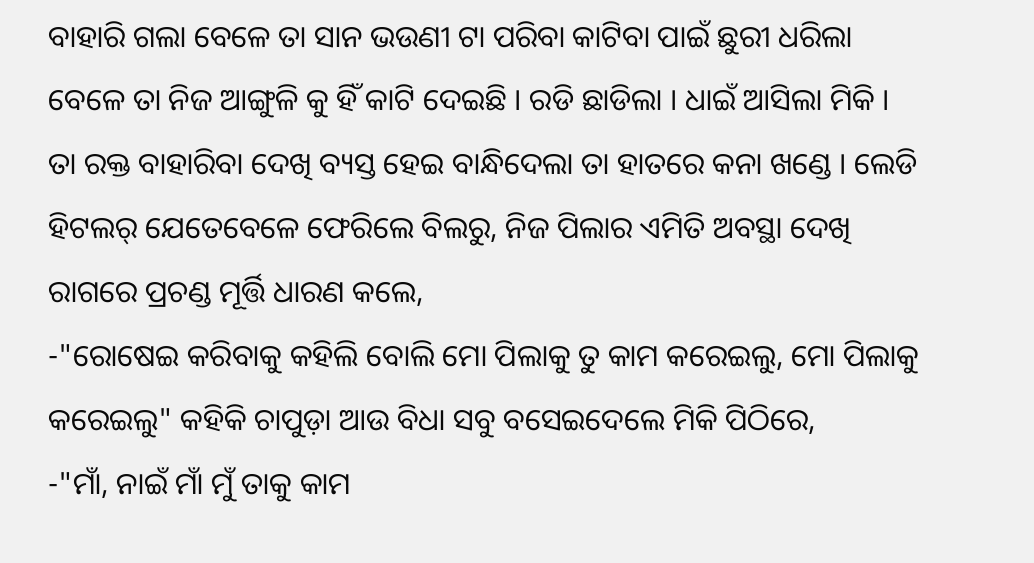ବାହାରି ଗଲା ବେଳେ ତା ସାନ ଭଉଣୀ ଟା ପରିବା କାଟିବା ପାଇଁ ଛୁରୀ ଧରିଲା ବେଳେ ତା ନିଜ ଆଙ୍ଗୁଳି କୁ ହିଁ କାଟି ଦେଇଛି । ରଡି ଛାଡିଲା । ଧାଇଁ ଆସିଲା ମିକି । ତା ରକ୍ତ ବାହାରିବା ଦେଖି ବ୍ୟସ୍ତ ହେଇ ବାନ୍ଧିଦେଲା ତା ହାତରେ କନା ଖଣ୍ଡେ । ଲେଡି ହିଟଲର୍ ଯେତେବେଳେ ଫେରିଲେ ବିଲରୁ, ନିଜ ପିଲାର ଏମିତି ଅବସ୍ଥା ଦେଖି ରାଗରେ ପ୍ରଚଣ୍ଡ ମୂର୍ତ୍ତି ଧାରଣ କଲେ,
-"ରୋଷେଇ କରିବାକୁ କହିଲି ବୋଲି ମୋ ପିଲାକୁ ତୁ କାମ କରେଇଲୁ, ମୋ ପିଲାକୁ କରେଇଲୁ" କହିକି ଚାପୁଡ଼ା ଆଉ ବିଧା ସବୁ ବସେଇଦେଲେ ମିକି ପିଠିରେ,
-"ମାଁ, ନାଇଁ ମାଁ ମୁଁ ତାକୁ କାମ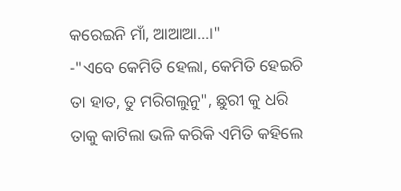କରେଇନି ମାଁ, ଆଆଆ...।"
-"ଏବେ କେମିତି ହେଲା, କେମିତି ହେଇଚି ତା ହାତ, ତୁ ମରିଗଲୁନୁ", ଛୁରୀ କୁ ଧରି ତାକୁ କାଟିଲା ଭଳି କରିକି ଏମିତି କହିଲେ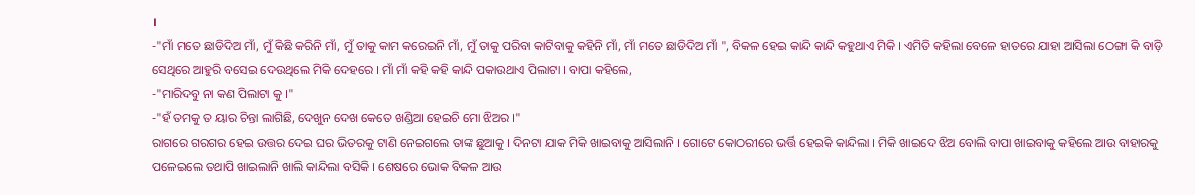।
-"ମାଁ ମତେ ଛାଡିଦିଅ ମାଁ, ମୁଁ କିଛି କରିନି ମାଁ, ମୁଁ ତାକୁ କାମ କରେଇନି ମାଁ, ମୁଁ ତାକୁ ପରିବା କାଟିବାକୁ କହିନି ମାଁ, ମାଁ ମତେ ଛାଡିଦିଅ ମାଁ ", ବିକଳ ହେଇ କାନ୍ଦି କାନ୍ଦି କହୁଥାଏ ମିକି । ଏମିତି କହିଲା ବେଳେ ହାତରେ ଯାହା ଆସିଲା ଠେଙ୍ଗା କି ବାଡ଼ି ସେଥିରେ ଆହୁରି ବସେଇ ଦେଉଥିଲେ ମିକି ଦେହରେ । ମାଁ ମାଁ କହି କହି କାନ୍ଦି ପକାଉଥାଏ ପିଲାଟା । ବାପା କହିଲେ,
-"ମାରିଦବୁ ନା କଣ ପିଲାଟା କୁ ।"
-"ହଁ ତମକୁ ତ ୟାର ଚିନ୍ତା ଲାଗିଛି, ଦେଖୁନ ଦେଖ କେତେ ଖଣ୍ଡିଆ ହେଇଚି ମୋ ଝିଅର ।"
ରାଗରେ ଗରଗର ହେଇ ଉତ୍ତର ଦେଇ ଘର ଭିତରକୁ ଟାଣି ନେଇଗଲେ ତାଙ୍କ ଛୁଆକୁ । ଦିନଟା ଯାକ ମିକି ଖାଇବାକୁ ଆସିଲାନି । ଗୋଟେ କୋଠରୀରେ ଭର୍ତ୍ତି ହେଇକି କାନ୍ଦିଲା । ମିକି ଖାଇଦେ ଝିଅ ବୋଲି ବାପା ଖାଇବାକୁ କହିଲେ ଆଉ ବାହାରକୁ ପଳେଇଲେ ତଥାପି ଖାଇଲାନି ଖାଲି କାନ୍ଦିଲା ବସିକି । ଶେଷରେ ଭୋକ ବିକଳ ଆଉ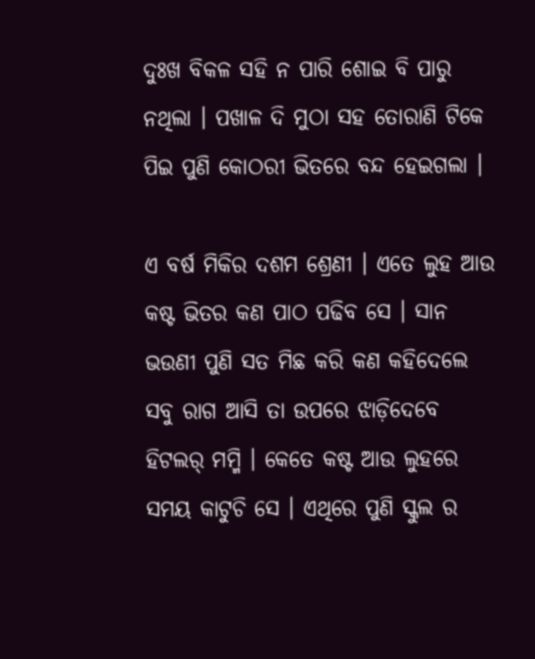ଦୁଃଖ ବିକଳ ସହି ନ ପାରି ଶୋଇ ବି ପାରୁ ନଥିଲା । ପଖାଳ ଦି ମୁଠା ସହ ତୋରାଣି ଟିକେ ପିଇ ପୁଣି କୋଠରୀ ଭିତରେ ବନ୍ଦ ହେଇଗଲା ।

ଏ ବର୍ଷ ମିକିର ଦଶମ ଶ୍ରେଣୀ । ଏତେ ଲୁହ ଆଉ କଷ୍ଟ ଭିତର କଣ ପାଠ ପଢିବ ସେ । ସାନ ଭଉଣୀ ପୁଣି ସତ ମିଛ କରି କଣ କହିଦେଲେ ସବୁ ରାଗ ଆସି ତା ଉପରେ ଝାଡ଼ିଦେବେ ହିଟଲର୍ ମମ୍ମି । କେତେ କଷ୍ଟ ଆଉ ଲୁହରେ ସମୟ କାଟୁଚି ସେ । ଏଥିରେ ପୁଣି ସ୍କୁଲ ର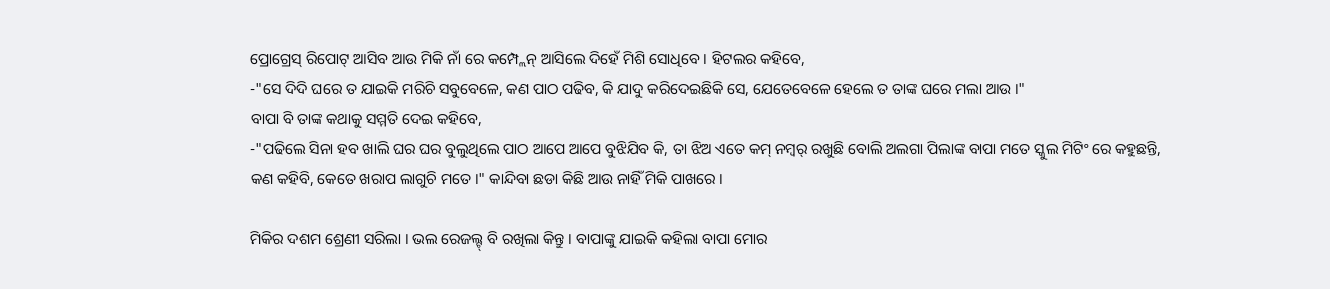ପ୍ରୋଗ୍ରେସ୍ ରିପୋଟ୍ ଆସିବ ଆଉ ମିକି ନାଁ ରେ କମ୍ପ୍ଲେନ୍ ଆସିଲେ ଦିହେଁ ମିଶି ସୋଧିବେ । ହିଟଲର କହିବେ,
-"ସେ ଦିଦି ଘରେ ତ ଯାଇକି ମରିଚି ସବୁବେଳେ, କଣ ପାଠ ପଢିବ, କି ଯାଦୁ କରିଦେଇଛିକି ସେ, ଯେତେବେଳେ ହେଲେ ତ ତାଙ୍କ ଘରେ ମଲା ଆଉ ।"
ବାପା ବି ତାଙ୍କ କଥାକୁ ସମ୍ମତି ଦେଇ କହିବେ,
-"ପଢିଲେ ସିନା ହବ ଖାଲି ଘର ଘର ବୁଲୁଥିଲେ ପାଠ ଆପେ ଆପେ ବୁଝିଯିବ କି, ତା ଝିଅ ଏତେ କମ୍ ନମ୍ବର୍ ରଖୁଛି ବୋଲି ଅଲଗା ପିଲାଙ୍କ ବାପା ମତେ ସ୍କୁଲ ମିଟିଂ ରେ କହୁଛନ୍ତି, କଣ କହିବି, କେତେ ଖରାପ ଲାଗୁଚି ମତେ ।" କାନ୍ଦିବା ଛଡା କିଛି ଆଉ ନାହିଁ ମିକି ପାଖରେ ।

ମିକିର ଦଶମ ଶ୍ରେଣୀ ସରିଲା । ଭଲ ରେଜଲ୍ଟ୍ ବି ରଖିଲା କିନ୍ତୁ । ବାପାଙ୍କୁ ଯାଇକି କହିଲା ବାପା ମୋର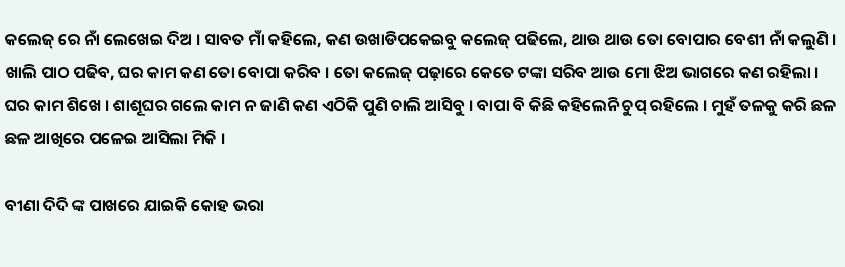କଲେଜ୍ ରେ ନାଁ ଲେଖେଇ ଦିଅ । ସାବତ ମାଁ କହିଲେ, କଣ ଉଖାଡିପକେଇବୁ କଲେଜ୍ ପଢିଲେ, ଥାଉ ଥାଉ ତୋ ବୋପାର ବେଶୀ ନାଁ କଲୁଣି । ଖାଲି ପାଠ ପଢିବ, ଘର କାମ କଣ ତୋ ବୋପା କରିବ । ତୋ କଲେଜ୍ ପଢ଼ାରେ କେତେ ଟଙ୍କା ସରିବ ଆଉ ମୋ ଝିଅ ଭାଗରେ କଣ ରହିଲା । ଘର କାମ ଶିଖେ । ଶାଶୂଘର ଗଲେ କାମ ନ ଜାଣି କଣ ଏଠିକି ପୁଣି ଚାଲି ଆସିବୁ । ବାପା ବି କିଛି କହିଲେନି ଚୁପ୍ ରହିଲେ । ମୁହଁ ତଳକୁ କରି ଛଳ ଛଳ ଆଖିରେ ପଳେଇ ଆସିଲା ମିକି ।

ବୀଣା ଦିଦି ଙ୍କ ପାଖରେ ଯାଇକି କୋହ ଭରା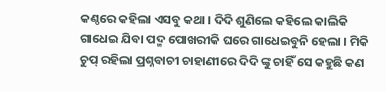କଣ୍ଠରେ କହିଲା ଏସବୁ କଥା । ଦିଦି ଶୁଣିଲେ କହିଲେ କାଲିକି ଗାଧେଇ ଯିବା ପଦ୍ମ ପୋଖରୀକି ଘରେ ଗାଧେଇବୁନି ହେଲା । ମିକି ଚୁପ୍ ରହିଲା ପ୍ରଶ୍ନବାଚୀ ଚାହାଣୀରେ ଦିଦି ଙ୍କୁ ଚାହିଁ ସେ କହୁଛି କଣ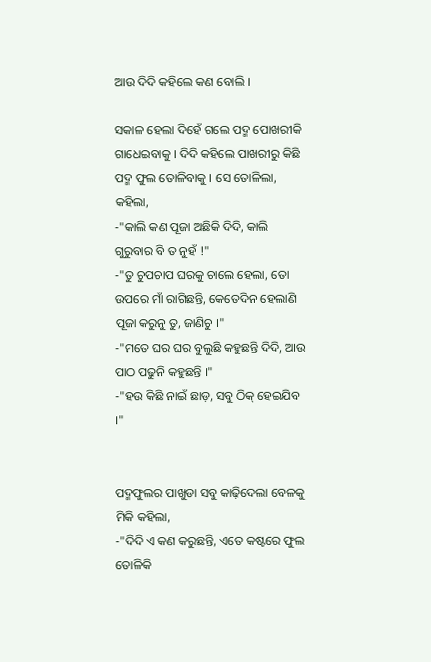ଆଉ ଦିଦି କହିଲେ କଣ ବୋଲି ।

ସକାଳ ହେଲା ଦିହେଁ ଗଲେ ପଦ୍ମ ପୋଖରୀକି ଗାଧେଇବାକୁ । ଦିଦି କହିଲେ ପାଖରୀରୁ କିଛି ପଦ୍ମ ଫୁଲ ତୋଳିବାକୁ । ସେ ତୋଳିଲା, କହିଲା,
-"କାଲି କଣ ପୂଜା ଅଛିକି ଦିଦି, କାଲି ଗୁରୁବାର ବି ତ ନୁହଁ !"
-"ତୁ ଚୁପଚାପ ଘରକୁ ଚାଲେ ହେଲା, ତୋ ଉପରେ ମାଁ ରାଗିଛନ୍ତି, କେତେଦିନ ହେଲାଣି ପୂଜା କରୁନୁ ତୁ, ଜାଣିଚୁ ।"
-"ମତେ ଘର ଘର ବୁଲୁଛି କହୁଛନ୍ତି ଦିଦି, ଆଉ ପାଠ ପଢୁନି କହୁଛନ୍ତି ।"
-"ହଉ କିଛି ନାଇଁ ଛାଡ଼, ସବୁ ଠିକ୍ ହେଇଯିବ ।"


ପଦ୍ମଫୁଲର ପାଖୁଡା ସବୁ କାଢ଼ିଦେଲା ବେଳକୁ ମିକି କହିଲା,
-"ଦିଦି ଏ କଣ କରୁଛନ୍ତି, ଏତେ କଷ୍ଟରେ ଫୁଲ ତୋଳିକି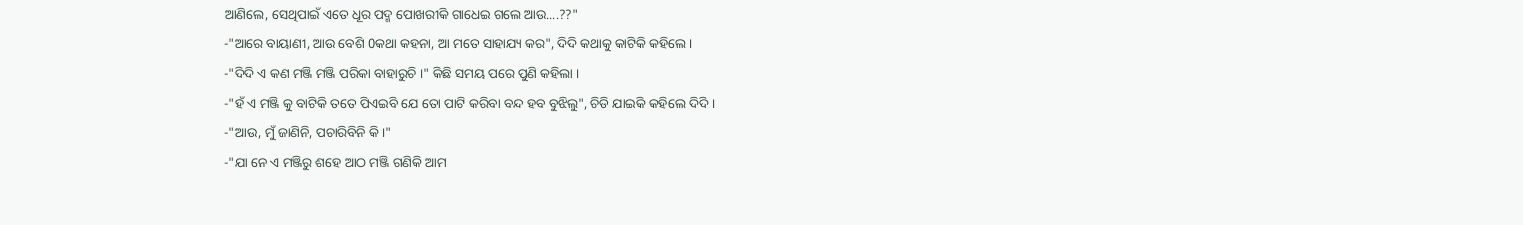ଆଣିଲେ, ସେଥିପାଇଁ ଏତେ ଧୂର ପଦ୍ମ ପୋଖରୀକି ଗାଧେଇ ଗଲେ ଆଉ....??"
-"ଆରେ ବାୟାଣୀ, ଆଉ ବେଶି 0କଥା କହନା, ଆ ମତେ ସାହାଯ୍ୟ କର", ଦିଦି କଥାକୁ କାଟିକି କହିଲେ ।
-"ଦିଦି ଏ କଣ ମଞ୍ଜି ମଞ୍ଜି ପରିକା ବାହାରୁଚି ।" କିଛି ସମୟ ପରେ ପୁଣି କହିଲା ।
-"ହଁ ଏ ମଞ୍ଜି କୁ ବାଟିକି ତତେ ପିଏଇବି ଯେ ତୋ ପାଟି କରିବା ବନ୍ଦ ହବ ବୁଝିଲୁ", ଚିଡି ଯାଇକି କହିଲେ ଦିଦି ।
-"ଆଉ, ମୁଁ ଜାଣିନି, ପଚାରିବିନି କି।"
-"ଯା ନେ ଏ ମଞ୍ଜିରୁ ଶହେ ଆଠ ମଞ୍ଜି ଗଣିକି ଆମ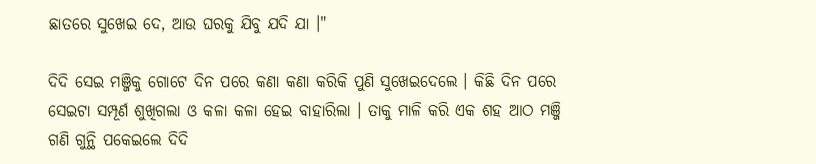ଛାତରେ ସୁଖେଇ ଦେ, ଆଉ ଘରକୁ ଯିବୁ ଯଦି ଯା ।"

ଦିଦି ସେଇ ମଞ୍ଜିକୁ ଗୋଟେ ଦିନ ପରେ କଣା କଣା କରିକି ପୁଣି ସୁଖେଇଦେଲେ । କିଛି ଦିନ ପରେ ସେଇଟା ସମ୍ପୂର୍ଣ ଶୁଖିଗଲା ଓ କଳା କଳା ହେଇ ବାହାରିଲା । ତାକୁ ମାଳି କରି ଏକ ଶହ ଆଠ ମଞ୍ଜି ଗଣି ଗୁନ୍ଥି ପକେଇଲେ ଦିଦି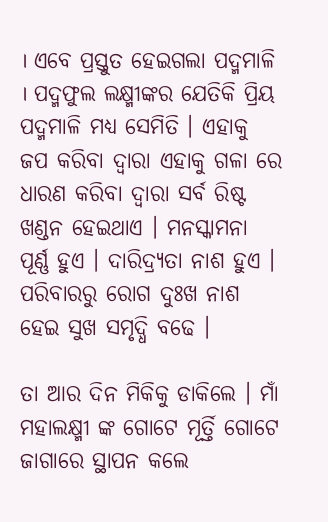। ଏବେ ପ୍ରସ୍ତୁତ ହେଇଗଲା ପଦ୍ମମାଳି । ପଦ୍ମଫୁଲ ଲକ୍ଷ୍ମୀଙ୍କର ଯେତିକି ପ୍ରିୟ ପଦ୍ମମାଳି ମଧ୍ୟ ସେମିତି । ଏହାକୁ ଜପ କରିବା ଦ୍ବାରା ଏହାକୁ ଗଳା ରେ ଧାରଣ କରିବା ଦ୍ବାରା ସର୍ବ ରିଷ୍ଟ ଖଣ୍ଡନ ହେଇଥାଏ । ମନସ୍କାମନା ପୂର୍ଣ୍ଣ ହୁଏ । ଦାରିଦ୍ର୍ୟତା ନାଶ ହୁଏ । ପରିବାରରୁ ରୋଗ ଦୁଃଖ ନାଶ ହେଇ ସୁଖ ସମୃଦ୍ଧି ବଢେ ।

ତା ଆର ଦିନ ମିକିକୁ ଡାକିଲେ । ମାଁ ମହାଲକ୍ଷ୍ମୀ ଙ୍କ ଗୋଟେ ମୂର୍ତ୍ତି ଗୋଟେ ଜାଗାରେ ସ୍ଥାପନ କଲେ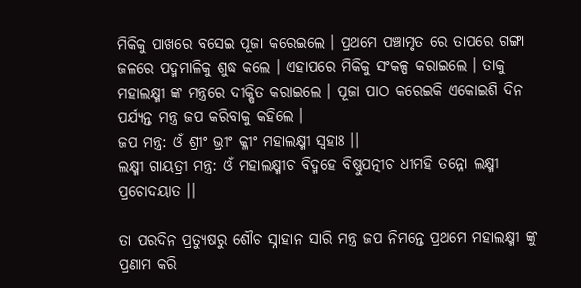ମିକିକୁ ପାଖରେ ବସେଇ ପୂଜା କରେଇଲେ । ପ୍ରଥମେ ପଞ୍ଚାମୃତ ରେ ତାପରେ ଗଙ୍ଗା ଜଳରେ ପଦ୍ମମାଳିକୁ ଶୁଦ୍ଧ କଲେ । ଏହାପରେ ମିକିକୁ ସଂକଳ୍ପ କରାଇଲେ । ତାକୁ ମହାଲକ୍ଷ୍ମୀ ଙ୍କ ମନ୍ତ୍ରରେ ଦୀକ୍ଷିତ କରାଇଲେ । ପୂଜା ପାଠ କରେଇକି ଏକୋଇଶି ଦିନ ପର୍ଯ୍ୟନ୍ତ ମନ୍ତ୍ର ଜପ କରିବାକୁ କହିଲେ ।
ଜପ ମନ୍ତ୍ର: ଓଁ ଶ୍ରୀଂ ଭ୍ରୀଂ କ୍ଳୀଂ ମହାଲକ୍ଷ୍ମୀ ସ୍ୱହାଃ ।।
ଲକ୍ଷ୍ମୀ ଗାୟତ୍ରୀ ମନ୍ତ୍ର: ଓଁ ମହାଲକ୍ଷ୍ମୀଚ ବିଦ୍ମହେ ବିଷ୍ଣୁପତ୍ନୀଚ ଧୀମହି ତନ୍ନୋ ଲକ୍ଷ୍ମୀ ପ୍ରଚୋଦୟାତ ।।

ତା ପରଦିନ ପ୍ରତ୍ୟୁଷରୁ ଶୌଚ ସ୍ନାହାନ ସାରି ମନ୍ତ୍ର ଜପ ନିମନ୍ତେ ପ୍ରଥମେ ମହାଲକ୍ଷ୍ମୀ ଙ୍କୁ ପ୍ରଣାମ କରି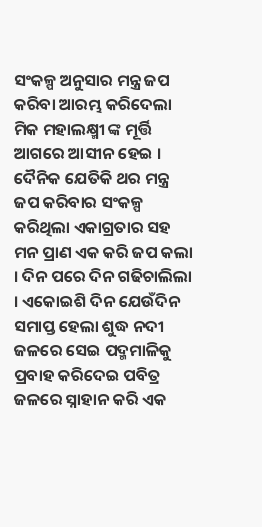ସଂକଳ୍ପ ଅନୁସାର ମନ୍ତ୍ର ଜପ କରିବା ଆରମ୍ଭ କରିଦେଲା ମିକ ମହାଲକ୍ଷ୍ମୀ ଙ୍କ ମୂର୍ତ୍ତି ଆଗରେ ଆସୀନ ହେଇ । ଦୈନିକ ଯେତିକି ଥର ମନ୍ତ୍ର ଜପ କରିବାର ସଂକଳ୍ପ କରିଥିଲା ଏକାଗ୍ରତାର ସହ ମନ ପ୍ରାଣ ଏକ କରି ଜପ କଲା । ଦିନ ପରେ ଦିନ ଗଢିଚାଲିଲା । ଏକୋଇଶି ଦିନ ଯେଉଁଦିନ ସମାପ୍ତ ହେଲା ଶୁଦ୍ଧ ନଦୀ ଜଳରେ ସେଇ ପଦ୍ମମାଳିକୁ ପ୍ରବାହ କରିଦେଇ ପବିତ୍ର ଜଳରେ ସ୍ନାହାନ କରି ଏକ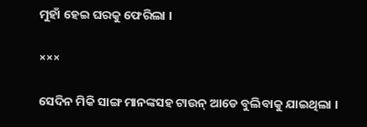ମୁହାଁ ହେଇ ଘରକୁ ଫେରିଲା ।

×××

ସେଦିନ ମିକି ସାଙ୍ଗ ମାନଙ୍କସହ ଟାଉନ୍ ଆଡେ ବୁଲିବାକୁ ଯାଇଥିଲା ।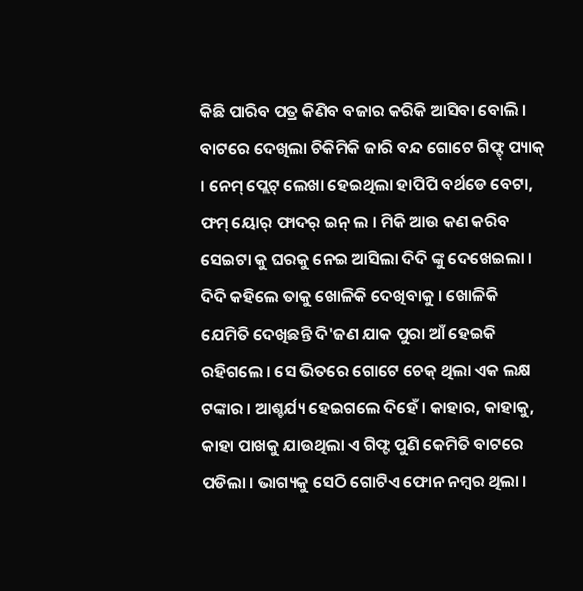କିଛି ପାରିବ ପତ୍ର କିଣିବ ବଜାର କରିକି ଆସିବା ବୋଲି । ବାଟରେ ଦେଖିଲା ଚିକିମିକି ଜାରି ବନ୍ଦ ଗୋଟେ ଗିଫ୍ଟ୍ ପ୍ୟାକ୍ । ନେମ୍ ପ୍ଲେଟ୍ ଲେଖା ହେଇଥିଲା ହାପିପି ବର୍ଥଡେ ବେଟା, ଫମ୍ ୟୋର୍ ଫାଦର୍ ଇନ୍ ଲ । ମିକି ଆଉ କଣ କରିବ ସେଇଟା କୁ ଘରକୁ ନେଇ ଆସିଲା ଦିଦି ଙ୍କୁ ଦେଖେଇଲା । ଦିଦି କହିଲେ ତାକୁ ଖୋଳିକି ଦେଖିବାକୁ । ଖୋଳିକି ଯେମିତି ଦେଖିଛନ୍ତି ଦି'ଜଣ ଯାକ ପୁରା ଆଁ ହେଇକି ରହିଗଲେ । ସେ ଭିତରେ ଗୋଟେ ଚେକ୍ ଥିଲା ଏକ ଲକ୍ଷ ଟଙ୍କାର । ଆଶ୍ଚର୍ଯ୍ୟ ହେଇଗଲେ ଦିହେଁ । କାହାର, କାହାକୁ, କାହା ପାଖକୁ ଯାଉଥିଲା ଏ ଗିଫ୍ଟ ପୁଣି କେମିତି ବାଟରେ ପଡିଲା । ଭାଗ୍ୟକୁ ସେଠି ଗୋଟିଏ ଫୋନ ନମ୍ବର ଥିଲା ।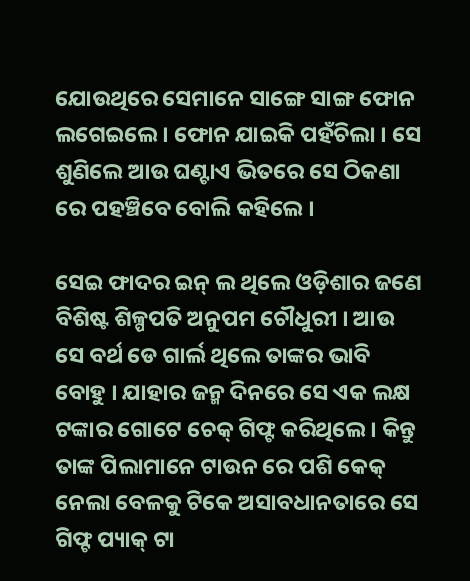ଯୋଉଥିରେ ସେମାନେ ସାଙ୍ଗେ ସାଙ୍ଗ ଫୋନ ଲଗେଇଲେ । ଫୋନ ଯାଇକି ପହଁଚିଲା । ସେ ଶୁଣିଲେ ଆଉ ଘଣ୍ଟାଏ ଭିତରେ ସେ ଠିକଣା ରେ ପହଞ୍ଚିବେ ବୋଲି କହିଲେ ।

ସେଇ ଫାଦର ଇନ୍ ଲ ଥିଲେ ଓଡ଼ିଶାର ଜଣେ ବିଶିଷ୍ଟ ଶିଳ୍ପପତି ଅନୁପମ ଚୌଧୁରୀ । ଆଉ ସେ ବର୍ଥ ଡେ ଗାର୍ଲ ଥିଲେ ତାଙ୍କର ଭାବି ବୋହୁ । ଯାହାର ଜନ୍ମ ଦିନରେ ସେ ଏକ ଲକ୍ଷ ଟଙ୍କାର ଗୋଟେ ଚେକ୍ ଗିଫ୍ଟ କରିଥିଲେ । କିନ୍ତୁ ତାଙ୍କ ପିଲାମାନେ ଟାଉନ ରେ ପଶି କେକ୍ ନେଲା ବେଳକୁ ଟିକେ ଅସାବଧାନତାରେ ସେ ଗିଫ୍ଟ ପ୍ୟାକ୍ ଟା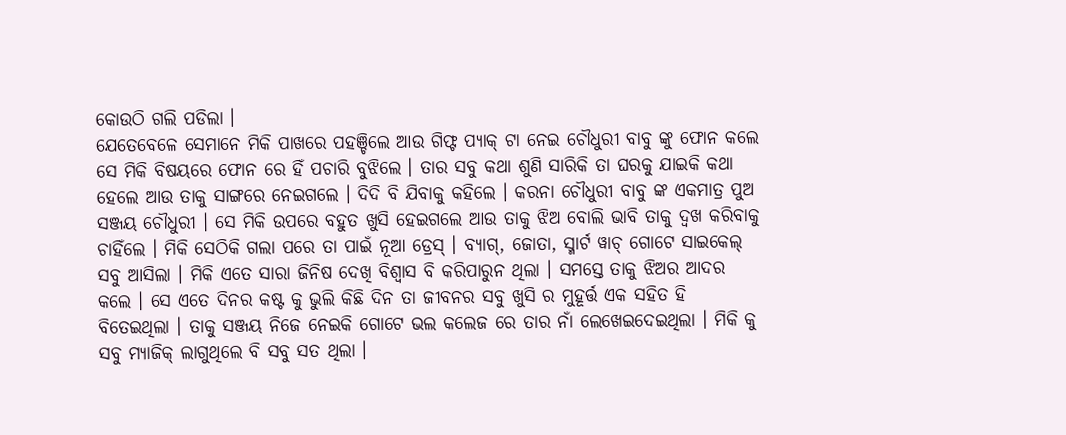କୋଉଠି ଗଲି ପଡିଲା ।
ଯେତେବେଳେ ସେମାନେ ମିକି ପାଖରେ ପହଞ୍ଚିଲେ ଆଉ ଗିଫ୍ଟ ପ୍ୟାକ୍ ଟା ନେଇ ଚୌଧୁରୀ ବାବୁ ଙ୍କୁ ଫୋନ କଲେ ସେ ମିକି ବିଷୟରେ ଫୋନ ରେ ହିଁ ପଚାରି ବୁଝିଲେ । ତାର ସବୁ କଥା ଶୁଣି ସାରିକି ତା ଘରକୁ ଯାଇକି କଥା ହେଲେ ଆଉ ତାକୁ ସାଙ୍ଗରେ ନେଇଗଲେ । ଦିଦି ବି ଯିବାକୁ କହିଲେ । କରନା ଚୌଧୁରୀ ବାବୁ ଙ୍କ ଏକମାତ୍ର ପୁଅ ସଞ୍ଜୟ ଚୌଧୁରୀ । ସେ ମିକି ଉପରେ ବହୁତ ଖୁସି ହେଇଗଲେ ଆଉ ତାକୁ ଝିଅ ବୋଲି ଭାବି ତାକୁ ଦ୍ଵଖ କରିବାକୁ ଚାହିଁଲେ । ମିକି ସେଠିକି ଗଲା ପରେ ତା ପାଇଁ ନୂଆ ଡ୍ରେସ୍ । ବ୍ୟାଗ୍, ଜୋତା, ସ୍ମାର୍ଟ ୱାଚ୍ ଗୋଟେ ସାଇକେଲ୍ ସବୁ ଆସିଲା । ମିକି ଏତେ ସାରା ଜିନିଷ ଦେଖି ବିଶ୍ୱାସ ବି କରିପାରୁନ ଥିଲା । ସମସ୍ତେ ତାକୁ ଝିଅର ଆଦର କଲେ । ସେ ଏତେ ଦିନର କଷ୍ଟ କୁ ଭୁଲି କିଛି ଦିନ ତା ଜୀବନର ସବୁ ଖୁସି ର ମୁହୂର୍ତ୍ତ ଏକ ସହିତ ହି ବିତେଇଥିଲା । ତାକୁ ସଞ୍ଜୟ ନିଜେ ନେଇକି ଗୋଟେ ଭଲ କଲେଜ ରେ ତାର ନାଁ ଲେଖେଇଦେଇଥିଲା । ମିକି କୁ ସବୁ ମ୍ୟାଜିକ୍ ଲାଗୁଥିଲେ ବି ସବୁ ସତ ଥିଲା ।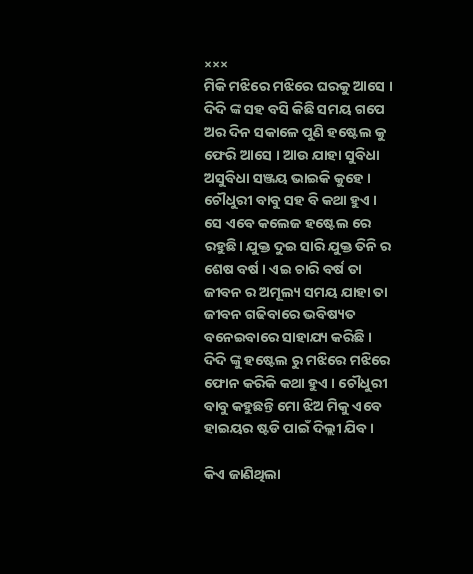×××
ମିକି ମଝିରେ ମଝିରେ ଘରକୁ ଆସେ । ଦିଦି ଙ୍କ ସହ ବସି କିଛି ସମୟ ଗପେ ଅର ଦିନ ସକାଳେ ପୁଣି ହଷ୍ଟେଲ କୁ ଫେରି ଆସେ । ଆଉ ଯାହା ସୁବିଧା ଅସୁବିଧା ସଞ୍ଜୟ ଭାଇକି କୁହେ । ଚୌଧୁରୀ ବାବୁ ସହ ବି କଥା ହୁଏ । ସେ ଏବେ କଲେଜ ହଷ୍ଟେଲ ରେ ରହୁଛି। ଯୁକ୍ତ ଦୁଇ ସାରି ଯୁକ୍ତ ତିନି ର ଶେଷ ବର୍ଷ । ଏଇ ଚାରି ବର୍ଷ ତା ଜୀବନ ର ଅମୂଲ୍ୟ ସମୟ ଯାହା ତା ଜୀବନ ଗଢିବାରେ ଭବିଷ୍ୟତ ବନେଇବାରେ ସାହାଯ୍ୟ କରିଛି । ଦିଦି ଙ୍କୁ ହଷ୍ଟେଲ ରୁ ମଝିରେ ମଝିରେ ଫୋନ କରିକି କଥା ହୁଏ । ଚୌଧୁରୀ ବାବୁ କହୁଛନ୍ତି ମୋ ଝିଅ ମିକୁ ଏବେ ହାଇୟର ଷ୍ଟଡି ପାଇଁ ଦିଲ୍ଲୀ ଯିବ ।

କିଏ ଜାଣିଥିଲା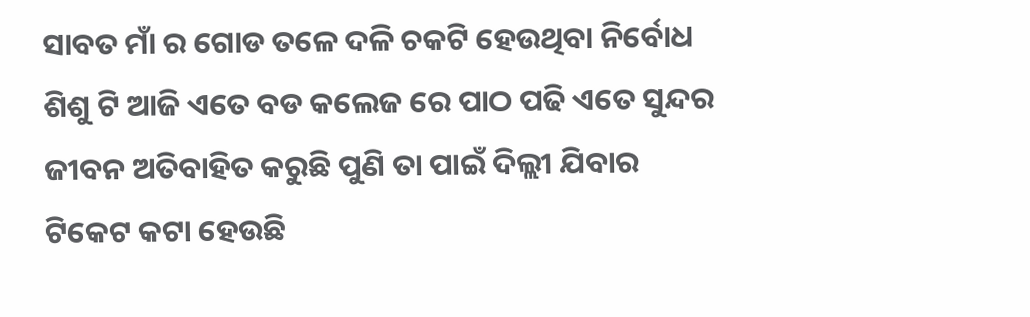ସାବତ ମାଁ ର ଗୋଡ ତଳେ ଦଳି ଚକଟି ହେଉଥିବା ନିର୍ବୋଧ ଶିଶୁ ଟି ଆଜି ଏତେ ବଡ କଲେଜ ରେ ପାଠ ପଢି ଏତେ ସୁନ୍ଦର ଜୀବନ ଅତିବାହିତ କରୁଛି ପୁଣି ତା ପାଇଁ ଦିଲ୍ଲୀ ଯିବାର ଟିକେଟ କଟା ହେଉଛି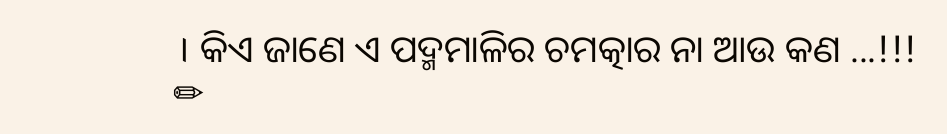। କିଏ ଜାଣେ ଏ ପଦ୍ମମାଳିର ଚମତ୍କାର ନା ଆଉ କଣ ...!!!
✏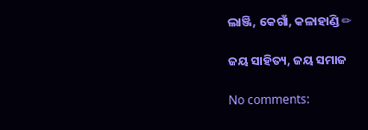ଲାଞ୍ଜି, କେଗାଁ, କଳାହାଣ୍ଡି ✏

ଜୟ ସାହିତ୍ୟ, ଜୟ ସମାଜ

No comments: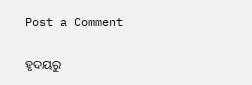Post a Comment

ହୃଦୟରୁ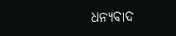ଧନ୍ୟବାଦ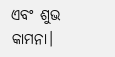ଏବଂ ଶୁଭ କାମନା।